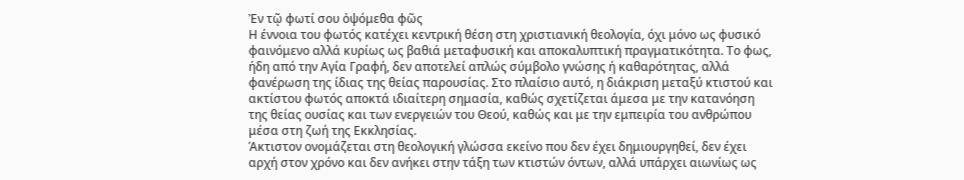Ἐν τῷ φωτί σου ὀψόμεθα φῶς
Η έννοια του φωτός κατέχει κεντρική θέση στη χριστιανική θεολογία, όχι μόνο ως φυσικό φαινόμενο αλλά κυρίως ως βαθιά μεταφυσική και αποκαλυπτική πραγματικότητα. Το φως, ήδη από την Αγία Γραφή, δεν αποτελεί απλώς σύμβολο γνώσης ή καθαρότητας, αλλά φανέρωση της ίδιας της θείας παρουσίας. Στο πλαίσιο αυτό, η διάκριση μεταξύ κτιστού και ακτίστου φωτός αποκτά ιδιαίτερη σημασία, καθώς σχετίζεται άμεσα με την κατανόηση της θείας ουσίας και των ενεργειών του Θεού, καθώς και με την εμπειρία του ανθρώπου μέσα στη ζωή της Εκκλησίας.
Άκτιστον ονομάζεται στη θεολογική γλώσσα εκείνο που δεν έχει δημιουργηθεί, δεν έχει αρχή στον χρόνο και δεν ανήκει στην τάξη των κτιστών όντων, αλλά υπάρχει αιωνίως ως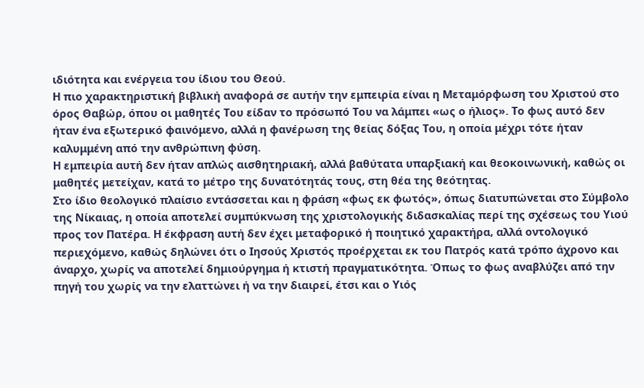ιδιότητα και ενέργεια του ίδιου του Θεού.
Η πιο χαρακτηριστική βιβλική αναφορά σε αυτήν την εμπειρία είναι η Μεταμόρφωση του Χριστού στο όρος Θαβώρ, όπου οι μαθητές Του είδαν το πρόσωπό Του να λάμπει «ως ο ήλιος». Το φως αυτό δεν ήταν ένα εξωτερικό φαινόμενο, αλλά η φανέρωση της θείας δόξας Του, η οποία μέχρι τότε ήταν καλυμμένη από την ανθρώπινη φύση.
Η εμπειρία αυτή δεν ήταν απλώς αισθητηριακή, αλλά βαθύτατα υπαρξιακή και θεοκοινωνική, καθώς οι μαθητές μετείχαν, κατά το μέτρο της δυνατότητάς τους, στη θέα της θεότητας.
Στο ίδιο θεολογικό πλαίσιο εντάσσεται και η φράση «φως εκ φωτός», όπως διατυπώνεται στο Σύμβολο της Νίκαιας, η οποία αποτελεί συμπύκνωση της χριστολογικής διδασκαλίας περί της σχέσεως του Υιού προς τον Πατέρα. Η έκφραση αυτή δεν έχει μεταφορικό ή ποιητικό χαρακτήρα, αλλά οντολογικό περιεχόμενο, καθώς δηλώνει ότι ο Ιησούς Χριστός προέρχεται εκ του Πατρός κατά τρόπο άχρονο και άναρχο, χωρίς να αποτελεί δημιούργημα ή κτιστή πραγματικότητα. Όπως το φως αναβλύζει από την πηγή του χωρίς να την ελαττώνει ή να την διαιρεί, έτσι και ο Υιός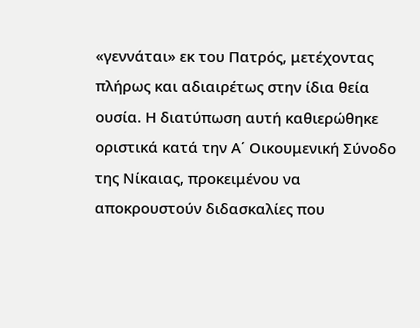«γεννάται» εκ του Πατρός, μετέχοντας πλήρως και αδιαιρέτως στην ίδια θεία ουσία. Η διατύπωση αυτή καθιερώθηκε οριστικά κατά την Α΄ Οικουμενική Σύνοδο της Νίκαιας, προκειμένου να αποκρουστούν διδασκαλίες που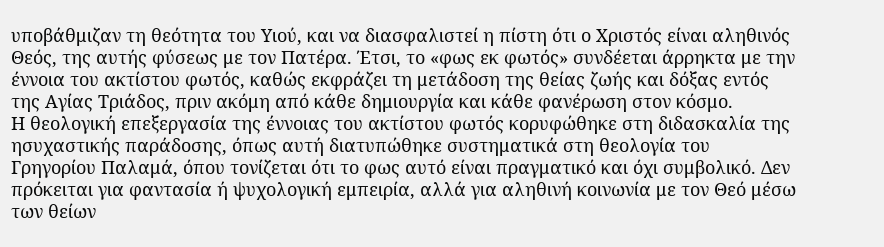υποβάθμιζαν τη θεότητα του Υιού, και να διασφαλιστεί η πίστη ότι ο Χριστός είναι αληθινός Θεός, της αυτής φύσεως με τον Πατέρα. Έτσι, το «φως εκ φωτός» συνδέεται άρρηκτα με την έννοια του ακτίστου φωτός, καθώς εκφράζει τη μετάδοση της θείας ζωής και δόξας εντός της Αγίας Τριάδος, πριν ακόμη από κάθε δημιουργία και κάθε φανέρωση στον κόσμο.
Η θεολογική επεξεργασία της έννοιας του ακτίστου φωτός κορυφώθηκε στη διδασκαλία της ησυχαστικής παράδοσης, όπως αυτή διατυπώθηκε συστηματικά στη θεολογία του Γρηγορίου Παλαμά, όπου τονίζεται ότι το φως αυτό είναι πραγματικό και όχι συμβολικό. Δεν πρόκειται για φαντασία ή ψυχολογική εμπειρία, αλλά για αληθινή κοινωνία με τον Θεό μέσω των θείων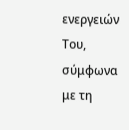ενεργειών Του, σύμφωνα με τη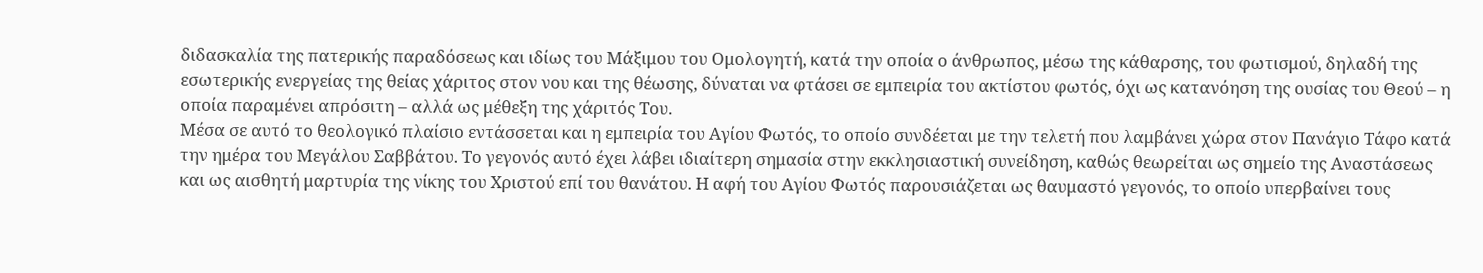διδασκαλία της πατερικής παραδόσεως και ιδίως του Μάξιμου του Ομολογητή, κατά την οποία ο άνθρωπος, μέσω της κάθαρσης, του φωτισμού, δηλαδή της εσωτερικής ενεργείας της θείας χάριτος στον νου και της θέωσης, δύναται να φτάσει σε εμπειρία του ακτίστου φωτός, όχι ως κατανόηση της ουσίας του Θεού – η οποία παραμένει απρόσιτη – αλλά ως μέθεξη της χάριτός Του.
Μέσα σε αυτό το θεολογικό πλαίσιο εντάσσεται και η εμπειρία του Αγίου Φωτός, το οποίο συνδέεται με την τελετή που λαμβάνει χώρα στον Πανάγιο Τάφο κατά την ημέρα του Μεγάλου Σαββάτου. Το γεγονός αυτό έχει λάβει ιδιαίτερη σημασία στην εκκλησιαστική συνείδηση, καθώς θεωρείται ως σημείο της Αναστάσεως και ως αισθητή μαρτυρία της νίκης του Χριστού επί του θανάτου. Η αφή του Αγίου Φωτός παρουσιάζεται ως θαυμαστό γεγονός, το οποίο υπερβαίνει τους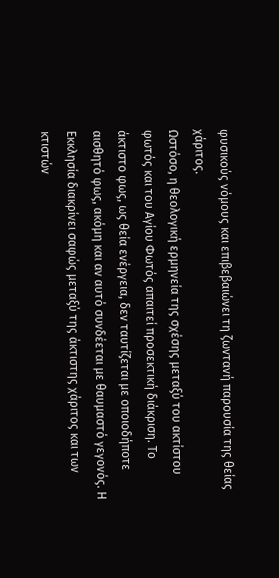φυσικούς νόμους και επιβεβαιώνει τη ζωντανή παρουσία της θείας χάριτος.
Ωστόσο, η θεολογική ερμηνεία της σχέσης μεταξύ του ακτίστου φωτός και του Αγίου Φωτός απαιτεί προσεκτική διάκριση. Το άκτιστο φως, ως θεία ενέργεια, δεν ταυτίζεται με οποιοδήποτε αισθητό φως, ακόμη και αν αυτό συνδέεται με θαυμαστό γεγονός. Η Εκκλησία διακρίνει σαφώς μεταξύ της άκτιστης χάριτος και των κτιστών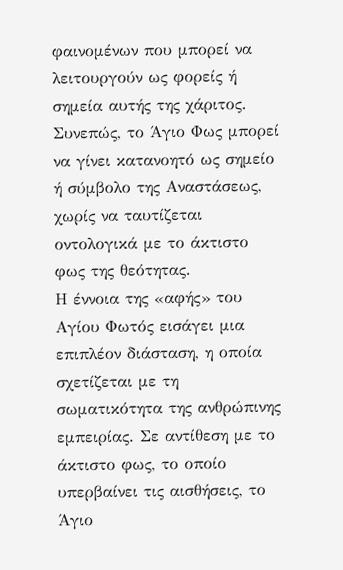φαινομένων που μπορεί να λειτουργούν ως φορείς ή σημεία αυτής της χάριτος. Συνεπώς, το Άγιο Φως μπορεί να γίνει κατανοητό ως σημείο ή σύμβολο της Αναστάσεως, χωρίς να ταυτίζεται οντολογικά με το άκτιστο φως της θεότητας.
Η έννοια της «αφής» του Αγίου Φωτός εισάγει μια επιπλέον διάσταση, η οποία σχετίζεται με τη σωματικότητα της ανθρώπινης εμπειρίας. Σε αντίθεση με το άκτιστο φως, το οποίο υπερβαίνει τις αισθήσεις, το Άγιο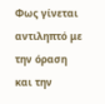Φως γίνεται αντιληπτό με την όραση και την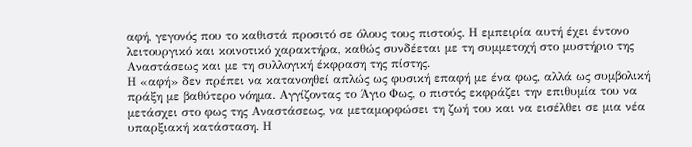αφή, γεγονός που το καθιστά προσιτό σε όλους τους πιστούς. Η εμπειρία αυτή έχει έντονο λειτουργικό και κοινοτικό χαρακτήρα, καθώς συνδέεται με τη συμμετοχή στο μυστήριο της Αναστάσεως και με τη συλλογική έκφραση της πίστης.
Η «αφή» δεν πρέπει να κατανοηθεί απλώς ως φυσική επαφή με ένα φως, αλλά ως συμβολική πράξη με βαθύτερο νόημα. Αγγίζοντας το Άγιο Φως, ο πιστός εκφράζει την επιθυμία του να μετάσχει στο φως της Αναστάσεως, να μεταμορφώσει τη ζωή του και να εισέλθει σε μια νέα υπαρξιακή κατάσταση. Η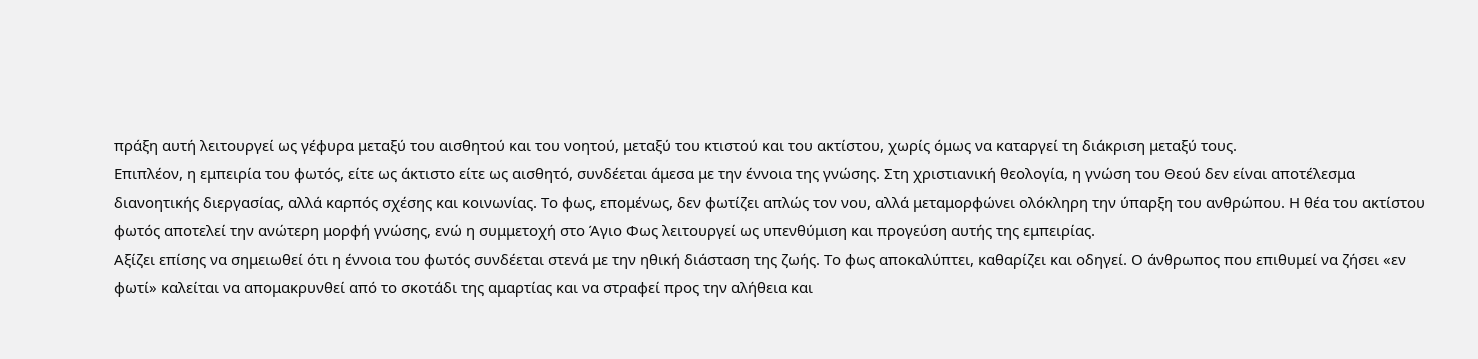πράξη αυτή λειτουργεί ως γέφυρα μεταξύ του αισθητού και του νοητού, μεταξύ του κτιστού και του ακτίστου, χωρίς όμως να καταργεί τη διάκριση μεταξύ τους.
Επιπλέον, η εμπειρία του φωτός, είτε ως άκτιστο είτε ως αισθητό, συνδέεται άμεσα με την έννοια της γνώσης. Στη χριστιανική θεολογία, η γνώση του Θεού δεν είναι αποτέλεσμα διανοητικής διεργασίας, αλλά καρπός σχέσης και κοινωνίας. Το φως, επομένως, δεν φωτίζει απλώς τον νου, αλλά μεταμορφώνει ολόκληρη την ύπαρξη του ανθρώπου. Η θέα του ακτίστου φωτός αποτελεί την ανώτερη μορφή γνώσης, ενώ η συμμετοχή στο Άγιο Φως λειτουργεί ως υπενθύμιση και προγεύση αυτής της εμπειρίας.
Αξίζει επίσης να σημειωθεί ότι η έννοια του φωτός συνδέεται στενά με την ηθική διάσταση της ζωής. Το φως αποκαλύπτει, καθαρίζει και οδηγεί. Ο άνθρωπος που επιθυμεί να ζήσει «εν φωτί» καλείται να απομακρυνθεί από το σκοτάδι της αμαρτίας και να στραφεί προς την αλήθεια και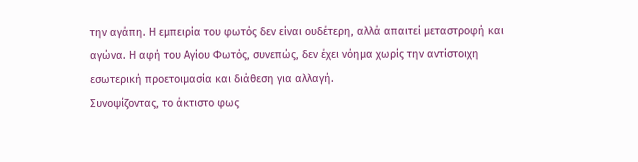την αγάπη. Η εμπειρία του φωτός δεν είναι ουδέτερη, αλλά απαιτεί μεταστροφή και αγώνα. Η αφή του Αγίου Φωτός, συνεπώς, δεν έχει νόημα χωρίς την αντίστοιχη εσωτερική προετοιμασία και διάθεση για αλλαγή.
Συνοψίζοντας, το άκτιστο φως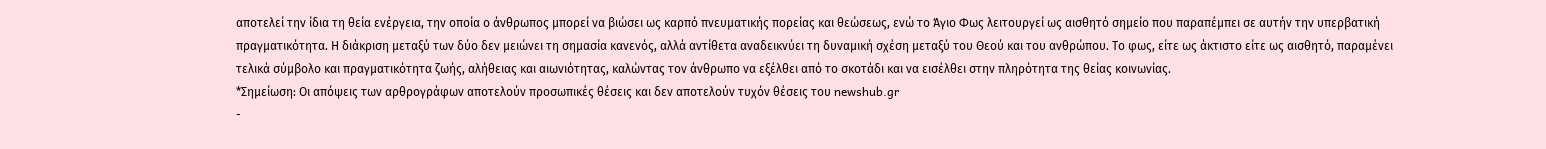αποτελεί την ίδια τη θεία ενέργεια, την οποία ο άνθρωπος μπορεί να βιώσει ως καρπό πνευματικής πορείας και θεώσεως, ενώ το Άγιο Φως λειτουργεί ως αισθητό σημείο που παραπέμπει σε αυτήν την υπερβατική πραγματικότητα. Η διάκριση μεταξύ των δύο δεν μειώνει τη σημασία κανενός, αλλά αντίθετα αναδεικνύει τη δυναμική σχέση μεταξύ του Θεού και του ανθρώπου. Το φως, είτε ως άκτιστο είτε ως αισθητό, παραμένει τελικά σύμβολο και πραγματικότητα ζωής, αλήθειας και αιωνιότητας, καλώντας τον άνθρωπο να εξέλθει από το σκοτάδι και να εισέλθει στην πληρότητα της θείας κοινωνίας.
*Σημείωση: Οι απόψεις των αρθρογράφων αποτελούν προσωπικές θέσεις και δεν αποτελούν τυχόν θέσεις του newshub.gr
-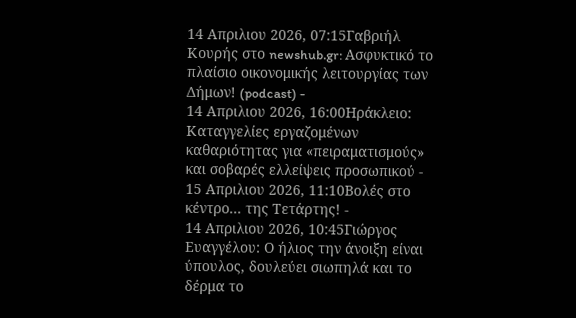14 Απριλιου 2026, 07:15Γαβριήλ Κουρής στο newshub.gr: Ασφυκτικό το πλαίσιο οικονομικής λειτουργίας των Δήμων! (podcast) -
14 Απριλιου 2026, 16:00Ηράκλειο: Καταγγελίες εργαζομένων καθαριότητας για «πειραματισμούς» και σοβαρές ελλείψεις προσωπικού -
15 Απριλιου 2026, 11:10Βολές στο κέντρο... της Τετάρτης! -
14 Απριλιου 2026, 10:45Γιώργος Ευαγγέλου: Ο ήλιος την άνοιξη είναι ύπουλος, δουλεύει σιωπηλά και το δέρμα το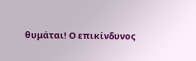θυμάται! Ο επικίνδυνος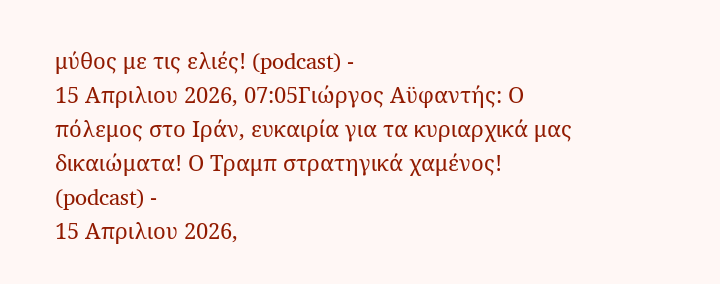μύθος με τις ελιές! (podcast) -
15 Απριλιου 2026, 07:05Γιώργος Αϋφαντής: Ο πόλεμος στο Ιράν, ευκαιρία για τα κυριαρχικά μας δικαιώματα! Ο Τραμπ στρατηγικά χαμένος! (podcast) -
15 Απριλιου 2026,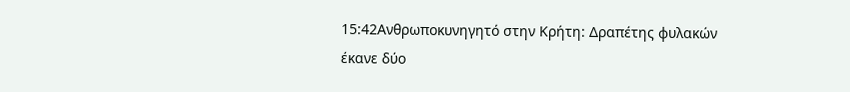15:42Ανθρωποκυνηγητό στην Κρήτη: Δραπέτης φυλακών έκανε δύο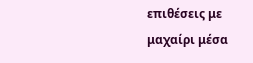επιθέσεις με μαχαίρι μέσα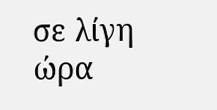σε λίγη ώρα